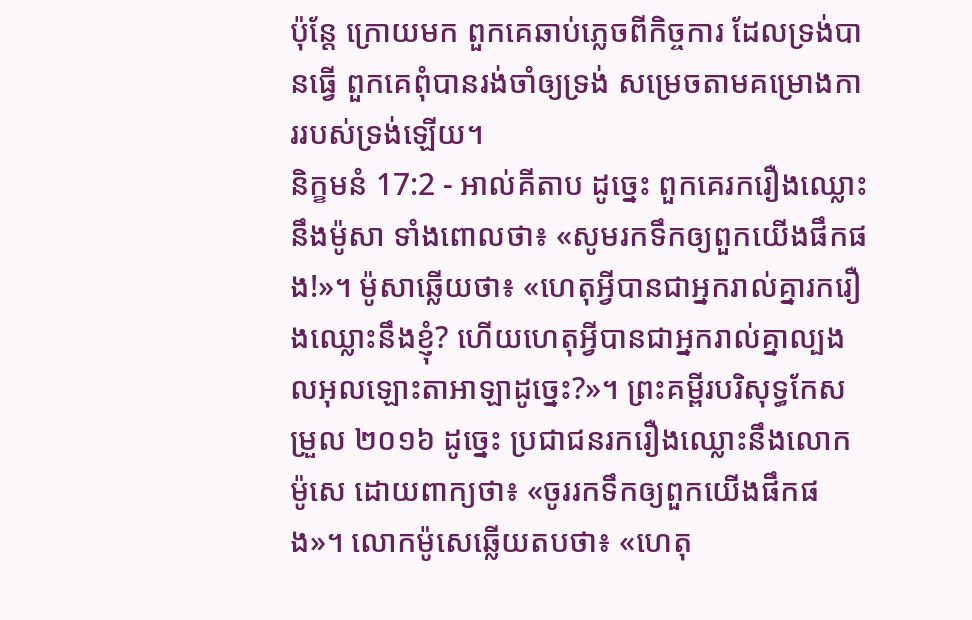ប៉ុន្តែ ក្រោយមក ពួកគេឆាប់ភ្លេចពីកិច្ចការ ដែលទ្រង់បានធ្វើ ពួកគេពុំបានរង់ចាំឲ្យទ្រង់ សម្រេចតាមគម្រោងការរបស់ទ្រង់ឡើយ។
និក្ខមនំ 17:2 - អាល់គីតាប ដូច្នេះ ពួកគេរករឿងឈ្លោះនឹងម៉ូសា ទាំងពោលថា៖ «សូមរកទឹកឲ្យពួកយើងផឹកផង!»។ ម៉ូសាឆ្លើយថា៖ «ហេតុអ្វីបានជាអ្នករាល់គ្នារករឿងឈ្លោះនឹងខ្ញុំ? ហើយហេតុអ្វីបានជាអ្នករាល់គ្នាល្បងលអុលឡោះតាអាឡាដូច្នេះ?»។ ព្រះគម្ពីរបរិសុទ្ធកែសម្រួល ២០១៦ ដូច្នេះ ប្រជាជនរករឿងឈ្លោះនឹងលោកម៉ូសេ ដោយពាក្យថា៖ «ចូររកទឹកឲ្យពួកយើងផឹកផង»។ លោកម៉ូសេឆ្លើយតបថា៖ «ហេតុ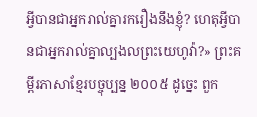អ្វីបានជាអ្នករាល់គ្នារករឿងនឹងខ្ញុំ? ហេតុអ្វីបានជាអ្នករាល់គ្នាល្បងលព្រះយេហូវ៉ា?» ព្រះគម្ពីរភាសាខ្មែរបច្ចុប្បន្ន ២០០៥ ដូច្នេះ ពួក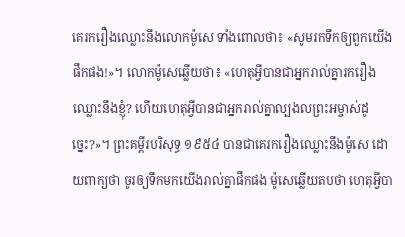គេរករឿងឈ្លោះនឹងលោកម៉ូសេ ទាំងពោលថា៖ «សូមរកទឹកឲ្យពួកយើងផឹកផង!»។ លោកម៉ូសេឆ្លើយថា៖ «ហេតុអ្វីបានជាអ្នករាល់គ្នារករឿងឈ្លោះនឹងខ្ញុំ? ហើយហេតុអ្វីបានជាអ្នករាល់គ្នាល្បងលព្រះអម្ចាស់ដូច្នេះ?»។ ព្រះគម្ពីរបរិសុទ្ធ ១៩៥៤ បានជាគេរករឿងឈ្លោះនឹងម៉ូសេ ដោយពាក្យថា ចូរឲ្យទឹកមកយើងរាល់គ្នាផឹកផង ម៉ូសេឆ្លើយតបថា ហេតុអ្វីបា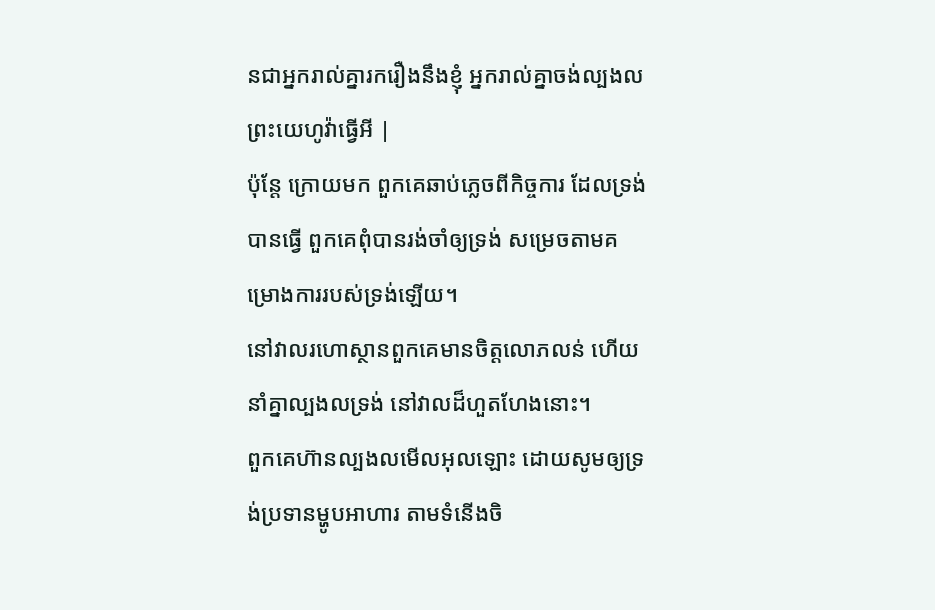នជាអ្នករាល់គ្នារករឿងនឹងខ្ញុំ អ្នករាល់គ្នាចង់ល្បងលព្រះយេហូវ៉ាធ្វើអី |
ប៉ុន្តែ ក្រោយមក ពួកគេឆាប់ភ្លេចពីកិច្ចការ ដែលទ្រង់បានធ្វើ ពួកគេពុំបានរង់ចាំឲ្យទ្រង់ សម្រេចតាមគម្រោងការរបស់ទ្រង់ឡើយ។
នៅវាលរហោស្ថានពួកគេមានចិត្តលោភលន់ ហើយនាំគ្នាល្បងលទ្រង់ នៅវាលដ៏ហួតហែងនោះ។
ពួកគេហ៊ានល្បងលមើលអុលឡោះ ដោយសូមឲ្យទ្រង់ប្រទានម្ហូបអាហារ តាមទំនើងចិ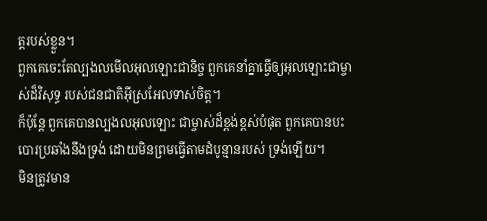ត្តរបស់ខ្លួន។
ពួកគេចេះតែល្បងលមើលអុលឡោះជានិច្ច ពួកគេនាំគ្នាធ្វើឲ្យអុលឡោះជាម្ចាស់ដ៏វិសុទ្ធ របស់ជនជាតិអ៊ីស្រអែលទាស់ចិត្ត។
ក៏ប៉ុន្តែ ពួកគេបានល្បងលអុលឡោះ ជាម្ចាស់ដ៏ខ្ពង់ខ្ពស់បំផុត ពួកគេបានបះបោរប្រឆាំងនឹងទ្រង់ ដោយមិនព្រមធ្វើតាមដំបូន្មានរបស់ ទ្រង់ឡើយ។
មិនត្រូវមាន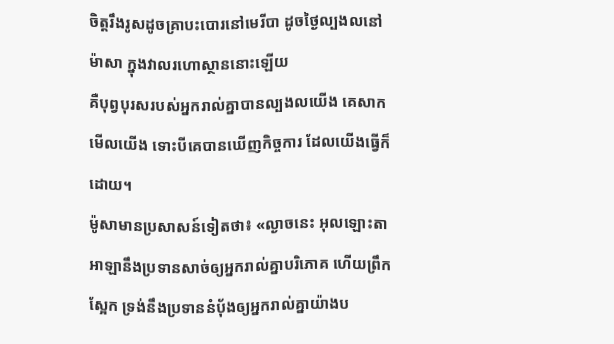ចិត្តរឹងរូសដូចគ្រាបះបោរនៅមេរីបា ដូចថ្ងៃល្បងលនៅម៉ាសា ក្នុងវាលរហោស្ថាននោះឡើយ
គឺបុព្វបុរសរបស់អ្នករាល់គ្នាបានល្បងលយើង គេសាកមើលយើង ទោះបីគេបានឃើញកិច្ចការ ដែលយើងធ្វើក៏ដោយ។
ម៉ូសាមានប្រសាសន៍ទៀតថា៖ «ល្ងាចនេះ អុលឡោះតាអាឡានឹងប្រទានសាច់ឲ្យអ្នករាល់គ្នាបរិភោគ ហើយព្រឹកស្អែក ទ្រង់នឹងប្រទាននំបុ័ងឲ្យអ្នករាល់គ្នាយ៉ាងប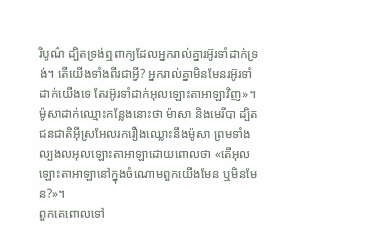រិបូណ៌ ដ្បិតទ្រង់ឮពាក្យដែលអ្នករាល់គ្នារអ៊ូរទាំដាក់ទ្រង់។ តើយើងទាំងពីរជាអ្វី? អ្នករាល់គ្នាមិនមែនរអ៊ូរទាំដាក់យើងទេ តែរអ៊ូរទាំដាក់អុលឡោះតាអាឡាវិញ»។
ម៉ូសាដាក់ឈ្មោះកន្លែងនោះថា ម៉ាសា និងមេរីបា ដ្បិតជនជាតិអ៊ីស្រអែលរករឿងឈ្លោះនឹងម៉ូសា ព្រមទាំងល្បងលអុលឡោះតាអាឡាដោយពោលថា «តើអុលឡោះតាអាឡានៅក្នុងចំណោមពួកយើងមែន ឬមិនមែន?»។
ពួកគេពោលទៅ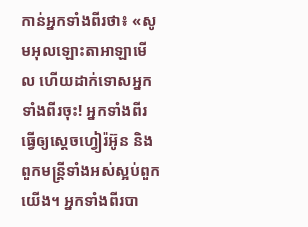កាន់អ្នកទាំងពីរថា៖ «សូមអុលឡោះតាអាឡាមើល ហើយដាក់ទោសអ្នកទាំងពីរចុះ! អ្នកទាំងពីរធ្វើឲ្យស្តេចហ្វៀរ៉អ៊ូន និងពួកមន្ត្រីទាំងអស់ស្អប់ពួកយើង។ អ្នកទាំងពីរបា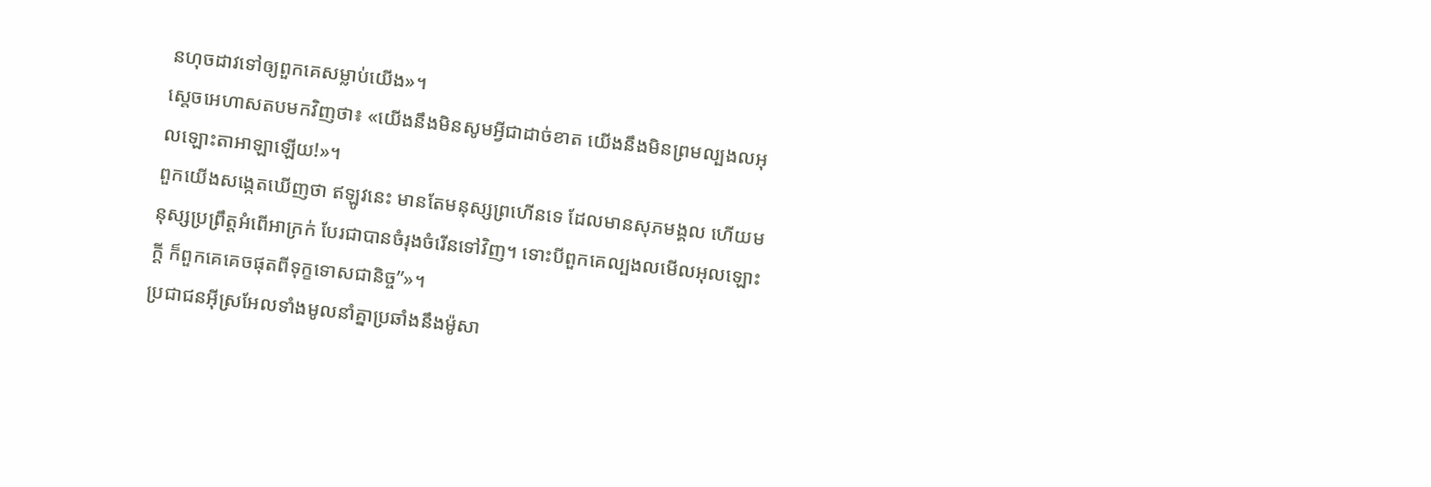នហុចដាវទៅឲ្យពួកគេសម្លាប់យើង»។
ស្តេចអេហាសតបមកវិញថា៖ «យើងនឹងមិនសូមអ្វីជាដាច់ខាត យើងនឹងមិនព្រមល្បងលអុលឡោះតាអាឡាឡើយ!»។
ពួកយើងសង្កេតឃើញថា ឥឡូវនេះ មានតែមនុស្សព្រហើនទេ ដែលមានសុភមង្គល ហើយមនុស្សប្រព្រឹត្តអំពើអាក្រក់ បែរជាបានចំរុងចំរើនទៅវិញ។ ទោះបីពួកគេល្បងលមើលអុលឡោះក្តី ក៏ពួកគេគេចផុតពីទុក្ខទោសជានិច្ច”»។
ប្រជាជនអ៊ីស្រអែលទាំងមូលនាំគ្នាប្រឆាំងនឹងម៉ូសា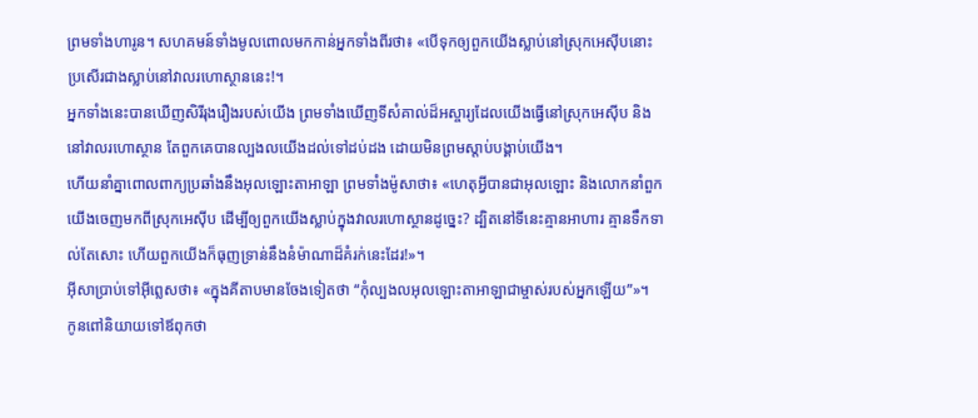ព្រមទាំងហារូន។ សហគមន៍ទាំងមូលពោលមកកាន់អ្នកទាំងពីរថា៖ «បើទុកឲ្យពួកយើងស្លាប់នៅស្រុកអេស៊ីបនោះ ប្រសើរជាងស្លាប់នៅវាលរហោស្ថាននេះ!។
អ្នកទាំងនេះបានឃើញសិរីរុងរឿងរបស់យើង ព្រមទាំងឃើញទីសំគាល់ដ៏អស្ចារ្យដែលយើងធ្វើនៅស្រុកអេស៊ីប និងនៅវាលរហោស្ថាន តែពួកគេបានល្បងលយើងដល់ទៅដប់ដង ដោយមិនព្រមស្តាប់បង្គាប់យើង។
ហើយនាំគ្នាពោលពាក្យប្រឆាំងនឹងអុលឡោះតាអាឡា ព្រមទាំងម៉ូសាថា៖ «ហេតុអ្វីបានជាអុលឡោះ និងលោកនាំពួកយើងចេញមកពីស្រុកអេស៊ីប ដើម្បីឲ្យពួកយើងស្លាប់ក្នុងវាលរហោស្ថានដូច្នេះ? ដ្បិតនៅទីនេះគ្មានអាហារ គ្មានទឹកទាល់តែសោះ ហើយពួកយើងក៏ធុញទ្រាន់នឹងនំម៉ាណាដ៏គំរក់នេះដែរ!»។
អ៊ីសាប្រាប់ទៅអ៊ីព្លេសថា៖ «ក្នុងគីតាបមានចែងទៀតថា “កុំល្បងលអុលឡោះតាអាឡាជាម្ចាស់របស់អ្នកឡើយ”»។
កូនពៅនិយាយទៅឪពុកថា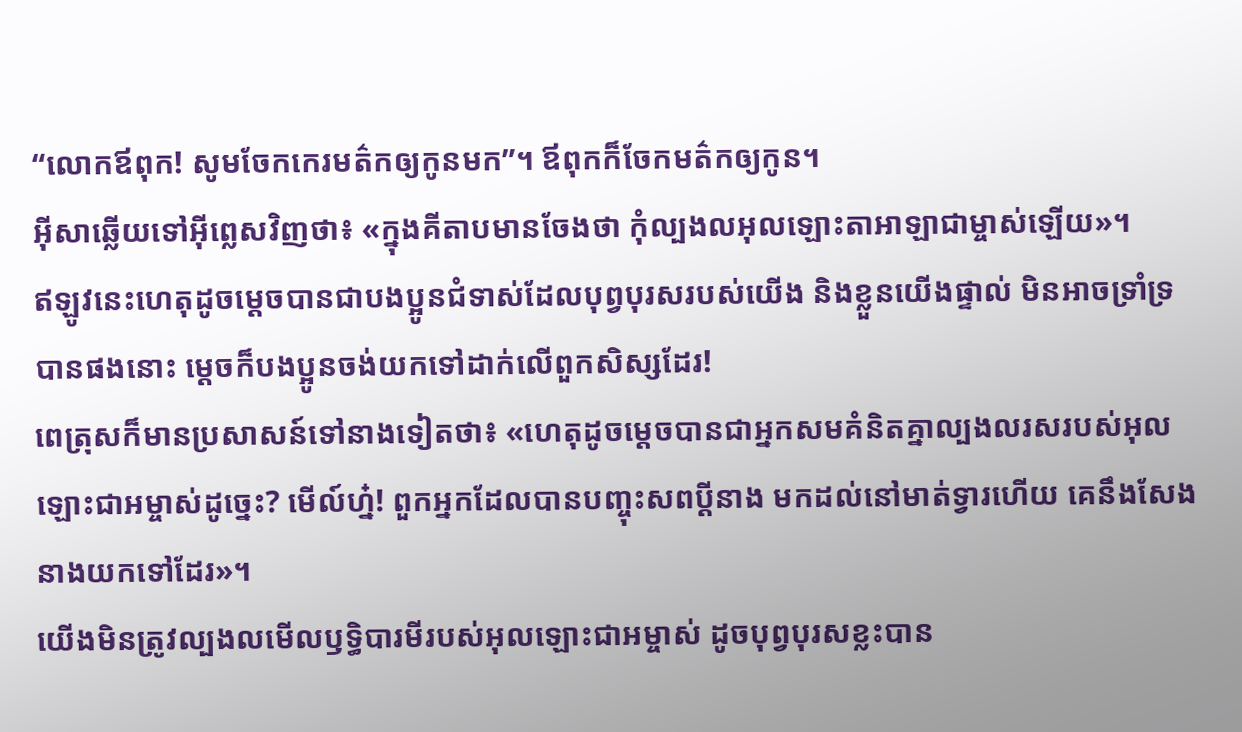“លោកឪពុក! សូមចែកកេរមត៌កឲ្យកូនមក”។ ឪពុកក៏ចែកមត៌កឲ្យកូន។
អ៊ីសាឆ្លើយទៅអ៊ីព្លេសវិញថា៖ «ក្នុងគីតាបមានចែងថា កុំល្បងលអុលឡោះតាអាឡាជាម្ចាស់ឡើយ»។
ឥឡូវនេះហេតុដូចម្ដេចបានជាបងប្អូនជំទាស់ដែលបុព្វបុរសរបស់យើង និងខ្លួនយើងផ្ទាល់ មិនអាចទ្រាំទ្របានផងនោះ ម្ដេចក៏បងប្អូនចង់យកទៅដាក់លើពួកសិស្សដែរ!
ពេត្រុសក៏មានប្រសាសន៍ទៅនាងទៀតថា៖ «ហេតុដូចម្ដេចបានជាអ្នកសមគំនិតគ្នាល្បងលរសរបស់អុលឡោះជាអម្ចាស់ដូច្នេះ? មើល៍ហ្ន៎! ពួកអ្នកដែលបានបញ្ចុះសពប្ដីនាង មកដល់នៅមាត់ទ្វារហើយ គេនឹងសែងនាងយកទៅដែរ»។
យើងមិនត្រូវល្បងលមើលឫទ្ធិបារមីរបស់អុលឡោះជាអម្ចាស់ ដូចបុព្វបុរសខ្លះបាន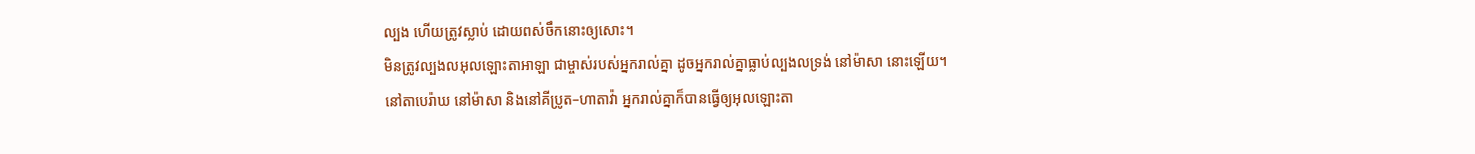ល្បង ហើយត្រូវស្លាប់ ដោយពស់ចឹកនោះឲ្យសោះ។
មិនត្រូវល្បងលអុលឡោះតាអាឡា ជាម្ចាស់របស់អ្នករាល់គ្នា ដូចអ្នករាល់គ្នាធ្លាប់ល្បងលទ្រង់ នៅម៉ាសា នោះឡើយ។
នៅតាបេរ៉ាឃ នៅម៉ាសា និងនៅគីប្រូត–ហាតាវ៉ា អ្នករាល់គ្នាក៏បានធ្វើឲ្យអុលឡោះតា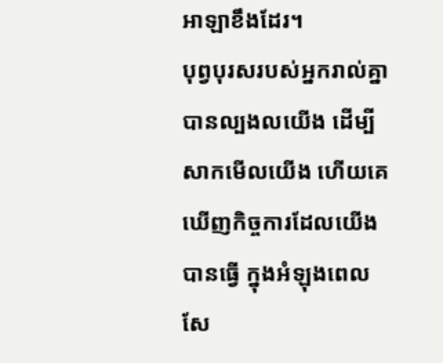អាឡាខឹងដែរ។
បុព្វបុរសរបស់អ្នករាល់គ្នាបានល្បងលយើង ដើម្បីសាកមើលយើង ហើយគេឃើញកិច្ចការដែលយើងបានធ្វើ ក្នុងអំឡុងពេលសែ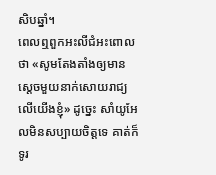សិបឆ្នាំ។
ពេលឮពួកអះលីជំអះពោលថា «សូមតែងតាំងឲ្យមានស្តេចមួយនាក់សោយរាជ្យលើយើងខ្ញុំ» ដូច្នេះ សាំយូអែលមិនសប្បាយចិត្តទេ គាត់ក៏ទូរ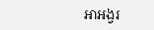អាអង្វរ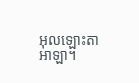អុលឡោះតាអាឡា។